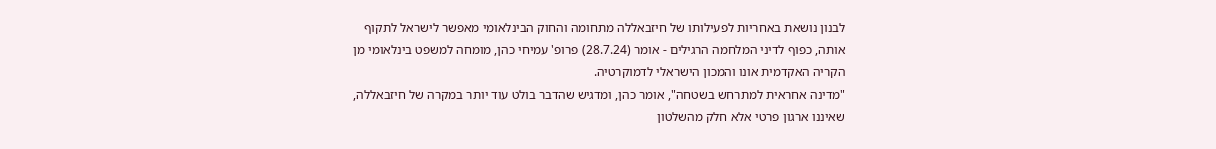לבנון נושאת באחריות לפעילותו של חיזבאללה מתחומה והחוק הבינלאומי מאפשר לישראל לתקוף אותה, כפוף לדיני המלחמה הרגילים - אומר (28.7.24) פרופ' עמיחי כהן, מומחה למשפט בינלאומי מן הקריה האקדמית אונו והמכון הישראלי לדמוקרטיה.
"מדינה אחראית למתרחש בשטחה", אומר כהן, ומדגיש שהדבר בולט עוד יותר במקרה של חיזבאללה, שאיננו ארגון פרטי אלא חלק מהשלטון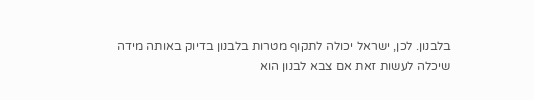בלבנון. לכן, ישראל יכולה לתקוף מטרות בלבנון בדיוק באותה מידה שיכלה לעשות זאת אם צבא לבנון הוא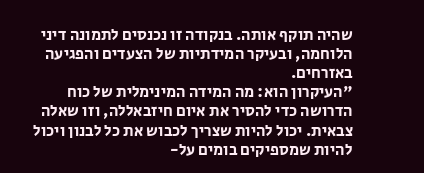שהיה תוקף אותה. בנקודה זו נכנסים לתמונה דיני הלוחמה, ובעיקר המידתיות של הצעדים והפגיעה באזרחים.
"העיקרון הוא: מה המידה המינימלית של כוח הדרושה כדי להסיר את איום חיזבאללה, וזו שאלה צבאית. יכול להיות שצריך לכבוש את כל לבנון ויכול להיות שמספיקים בומים על-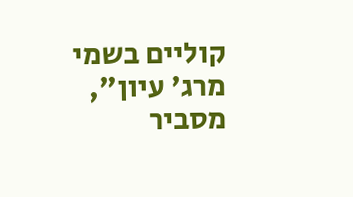קוליים בשמי מרג' עיון", מסביר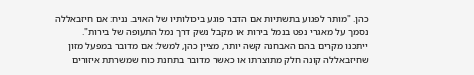כהן. "מותר לפגוע בתשתיות אם הדבר פוגע ביכולותיו של האויב. נניח: אם חיזבאללה נסמך על מאגרי נפט בנמל בירות או מקבל נשק דרך נמל התעופה של בירות".
ייתכנו מקרים בהם האבחנה קשה יותר, מציין כהן, למשל: אם מדובר במפעל מזון שחיזבאללה קונה חלק מתוצרתו או כאשר מדובר בתחנת כוח שמשרתת איזורים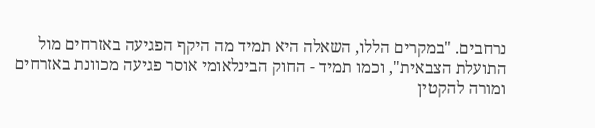נרחבים. "במקרים הללו, השאלה היא תמיד מה היקף הפגיעה באזרחים מול התועלת הצבאית", וכמו תמיד - החוק הבינלאומי אוסר פגיעה מכוונת באזרחים ומורה להקטין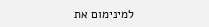למינימום את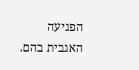הפגיעה האגבית בהם.